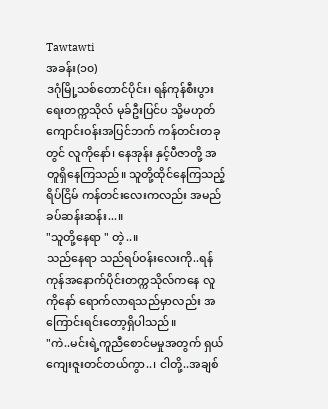Tawtawti
အခန်း(၁၀)
ဒဂုံမြို့သစ်တောင်ပိုင်း၊ ရန်ကုန်စီးပွားရေးတက္ကသိုလ် မုခ်ဦးပြင်ပ သို့မဟုတ် ကျောင်းဝန်းအပြင်ဘက် ကန်တင်းတခုတွင် လူကိုနော်၊ နေအုန်း နှင့်ပီဇာတို့ အတူရှိနေကြသည်။ သူတို့ထိုင်နေကြသည့် ရိပ်ငြိမ် ကန်တင်းလေးကလည်း အမည်ခပ်ဆန်းဆန်း...။
"သူတို့နေရာ " တဲ့..။
သည်နေရာ သည်ရပ်ဝန်းလေးကို..ရန်ကုန်အနောက်ပိုင်းတက္ကသိုလ်ကနေ လူကိုနော် ရောက်လာရသည်မှာလည်း အကြောင်းရင်းတော့ရှိပါသည်။
"ကဲ..မင်းရဲ့ကူညီစောင်မမှုအတွက် ရှယ်ကျေးဇူးတင်တယ်ကွာ..၊ ငါတို့..အချစ်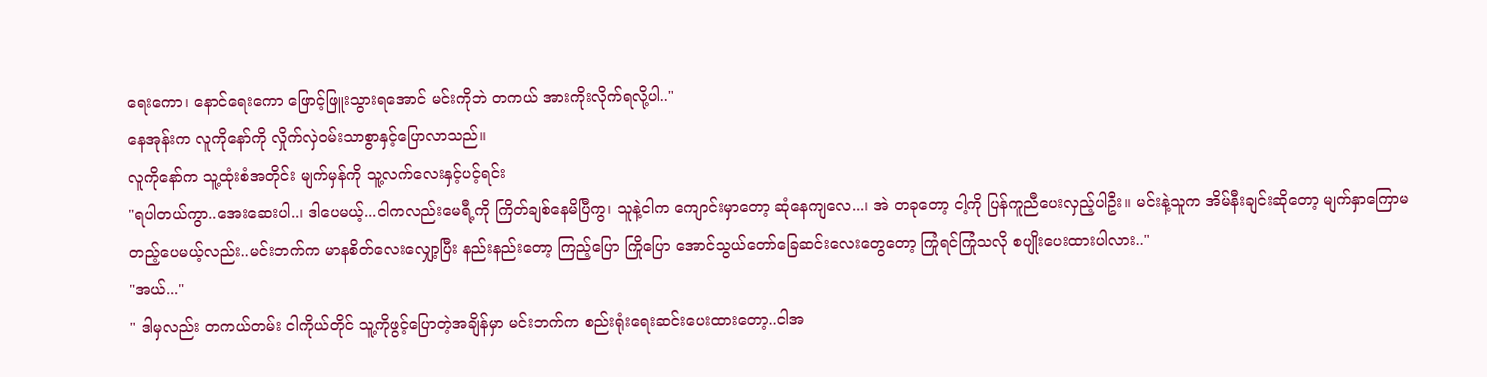ရေးကော၊ နောင်ရေးကော ဖြောင့်ဖြူးသွားရအောင် မင်းကိုဘဲ တကယ် အားကိုးလိုက်ရလို့ပါ.."
နေအုန်းက လူကိုနော်ကို လှိုက်လှဲဝမ်းသာစွာနှင့်ပြောလာသည်။
လူကိုနော်က သူ့ထုံးစံအတိုင်း မျက်မှန်ကို သူ့လက်လေးနှင့်ပင့်ရင်း
"ရပါတယ်ကွာ..အေးဆေးပါ..၊ ဒါပေမယ့်...ငါကလည်းမေရီ့ကို ကြိတ်ချစ်နေမိပြီကွ၊ သူနဲ့ငါက ကျောင်းမှာတော့ ဆုံနေကျလေ...၊ အဲ တခုတော့ ငါ့ကို ပြန်ကူညီပေးလှည့်ပါဦး။ မင်းနဲ့သူက အိမ်နီးချင်းဆိုတော့ မျက်နှာကြောမတည့်ပေမယ့်လည်း..မင်းဘက်က မာနစိတ်လေးလျှော့ပြီး နည်းနည်းတော့ ကြည့်ပြော ကြိုပြော အောင်သွယ်တော်ခြေဆင်းလေးတွေတော့ ကြုံရင်ကြုံသလို စပျိုးပေးထားပါလား.."
"အယ်..."
" ဒါမှလည်း တကယ်တမ်း ငါကိုယ်တိုင် သူ့ကိုဖွင့်ပြောတဲ့အချိန်မှာ မင်းဘက်က စည်းရုံးရေးဆင်းပေးထားတော့..ငါအ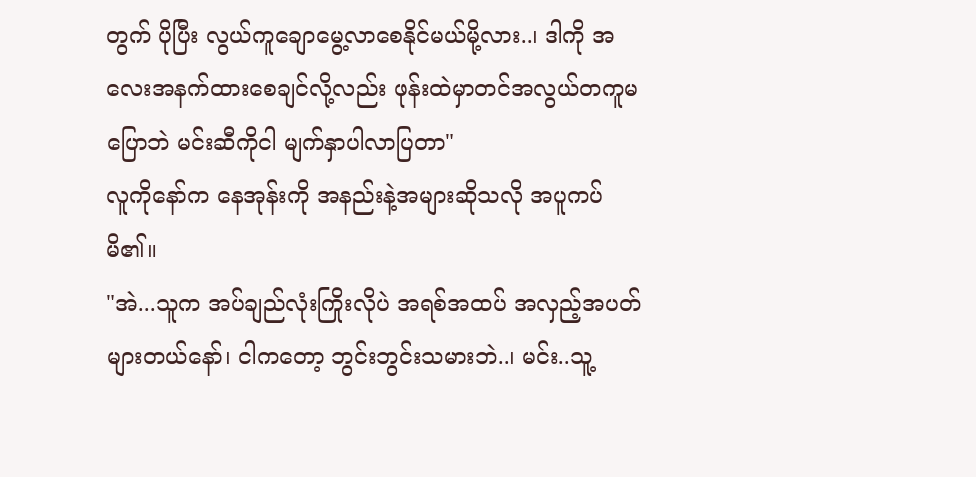တွက် ပိုပြီး လွယ်ကူချောမွေ့လာစေနိုင်မယ်မို့လား..၊ ဒါကို အလေးအနက်ထားစေချင်လို့လည်း ဖုန်းထဲမှာတင်အလွယ်တကူမပြောဘဲ မင်းဆီကိုငါ မျက်နှာပါလာပြတာ"
လူကိုနော်က နေအုန်းကို အနည်းနဲ့အများဆိုသလို အပူကပ်မိ၏။
"အဲ...သူက အပ်ချည်လုံးကြိုးလိုပဲ အရစ်အထပ် အလှည့်အပတ်များတယ်နော်၊ ငါကတော့ ဘွင်းဘွင်းသမားဘဲ..၊ မင်း..သူ့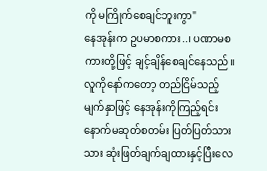ကို မကြိုက်စေချင်ဘူးကွာ"
နေအုန်းက ဥပမာစကား..၊ ပဏာမစကားတို့ဖြင့် ချင့်ချိန်စေချင်နေသည်။
လူကိုနော်ကတော့ တည်ငြိမ်သည့်မျက်နှာဖြင့် နေအုန်းကိုကြည့်ရင်း နောက်မဆုတ်စတမ်း ပြတ်ပြတ်သားသား ဆုံးဖြတ်ချက်ချထားနှင့်ပြီးလေ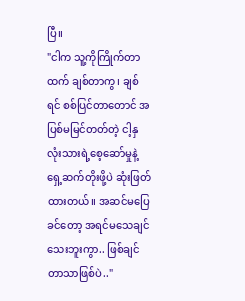ပြီ။
"ငါက သူ့ကိုကြိုက်တာထက် ချစ်တာကွ၊ ချစ်ရင် စစ်ပြင်တာတောင် အပြစ်မမြင်တတ်တဲ့ ငါ့နှလုံးသားရဲ့စေ့ဆော်မှုနဲ့ ရှေ့ဆက်တိုးဖို့ပဲ ဆုံးဖြတ်ထားတယ်။ အဆင်မပြေခင်တော့ အရင်မသေချင်သေးဘူးကွာ.. ဖြစ်ချင်တာသာဖြစ်ပဲ.."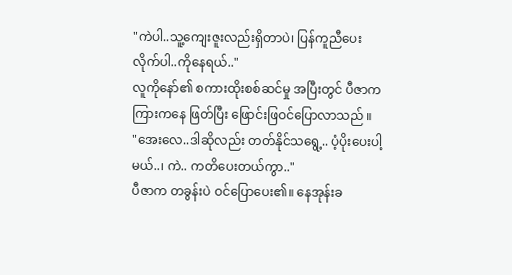"ကဲပါ..သူ့ကျေးဇူးလည်းရှိတာပဲ၊ ပြန်ကူညီပေးလိုက်ပါ..ကိုနေရယ်.."
လူကိုနော်၏ စကားထိုးစစ်ဆင်မှု အပြီးတွင် ပီဇာက ကြားကနေ ဖြတ်ပြီး ဖြောင်းဖြဝင်ပြောလာသည် ။
"အေးလေ..ဒါဆိုလည်း တတ်နိုင်သရွေ့.. ပံ့ပိုးပေးပါ့မယ်..၊ ကဲ.. ကတိပေးတယ်ကွာ.."
ပီဇာက တခွန်းပဲ ဝင်ပြောပေး၏။ နေအုန်းခ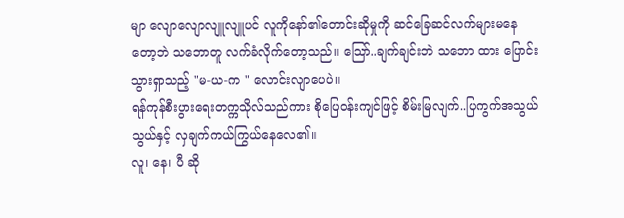မျာ လျောလျောလျူလျူပင် လူကိုနော်၏တောင်းဆိုမှုကို ဆင်ခြေဆင်လက်များမနေတော့ဘဲ သဘောတူ လက်ခံလိုက်တော့သည်။ သြော်..ချက်ချင်းဘဲ သဘော ထား ပြောင်းသွားရှာသည့် "မ-ယ-က " လောင်းလျာပေပဲ။
ရန်ကုန်စီးပွားရေးတက္ကသိုလ်သည်ကား စိုပြေဝန်းကျင်ဖြင့် စိမ်းမြလျက်..ပြကွက်အသွယ်သွယ်နှင့် လှချက်ကယ်ကြွယ်နေလေ၏။
လူ၊ နေ၊ ပီ ဆို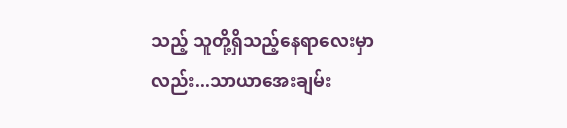သည့် သူတို့ရှိသည့်နေရာလေးမှာလည်း...သာယာအေးချမ်း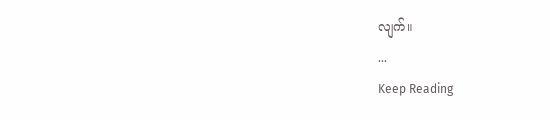လျက်။
...
Keep Reading